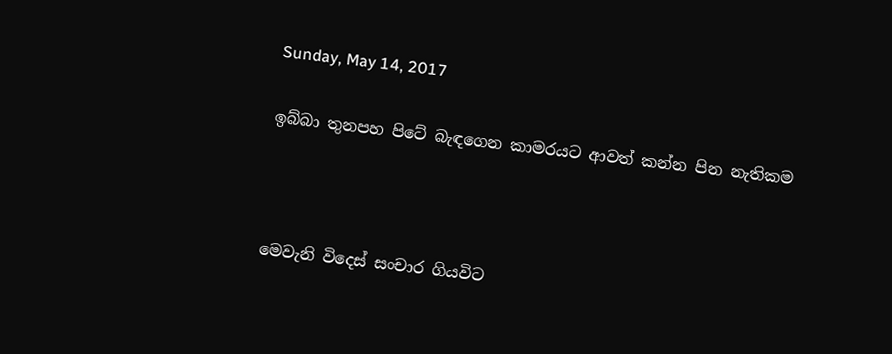Sunday, May 14, 2017

ඉබ්බා තුනපහ පිටේ බැඳගෙන කාමරයට ආවත් කන්න පින නැතිකම



මෙවැනි විදෙස් සංචාර ගියවිට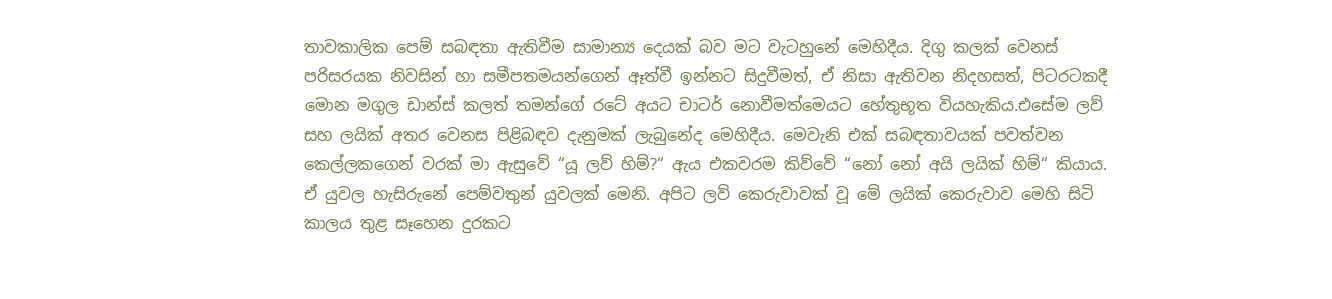තාවකාලික පෙම් සබඳතා ඇතිවීම සාමාන්‍ය දෙයක් බව මට වැටහුනේ මෙහිදීය. දිගු කලක් වෙනස් පරිසරයක නිවසින් හා සමීපතමයන්ගෙන් ඈත්වී ඉන්නට සිදුවීමත්, ඒ නිසා ඇතිවන නිදහසත්, පිටරටකදී මොන මගුල ඩාන්ස් කලත් තමන්ගේ රටේ අයට චාටර් නොවීමත්මෙයට හේතුභූත වියහැකිය.එසේම ලව් සහ ලයික් අතර වෙනස පිළිබඳව දැනුමක් ලැබුනේද මෙහිදීය. මෙවැනි එක් සබඳතාවයක් පවත්වන කෙල්ලකගෙන් වරක් මා ඇසුවේ “යූ ලව් හිම්?“ ඇය එකවරම කිව්වේ “නෝ නෝ අයි ලයික් හිම්“ කියාය. ඒ යුවල හැසිරුනේ පෙම්වතුන් යුවලක් මෙනි. අපිට ලව් කෙරුවාවක් වූ මේ ලයික් කෙරුවාව මෙහි සිටි කාලය තුළ සෑහෙන දුරකට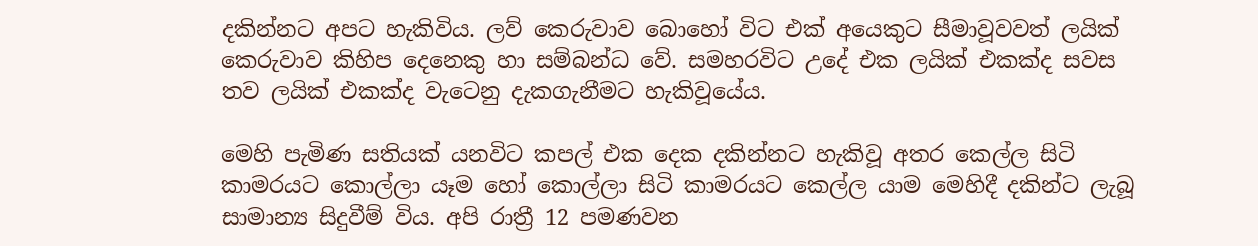දකින්නට අපට හැකිවිය. ලව් කෙරුවාව බොහෝ විට එක් අයෙකුට සීමාවූවවත් ලයික් කෙරුවාව කිහිප දෙනෙකු හා සම්බන්ධ වේ. සමහරවිට උදේ එක ලයික් එකක්ද සවස තව ලයික් එකක්ද වැටෙනු දැකගැනීමට හැකිවූයේය.

මෙහි පැමිණ සතියක් යනවිට කපල් එක දෙක දකින්නට හැකිවූ අතර කෙල්ල සිටි කාමරයට කොල්ලා යෑම හෝ කොල්ලා සිටි කාමරයට කෙල්ල යාම මෙහිදී දකින්ට ලැබූ සාමාන්‍ය සිදුවීම් විය. අපි රාත්‍රී 12 පමණවන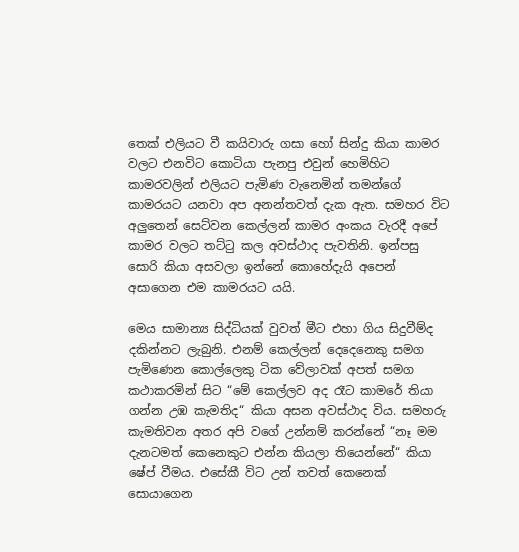තෙක් එලියට වී කයිවාරු ගසා හෝ සින්දු කියා කාමර වලට එනවිට කොටියා පැනපු එවුන් හෙමිහිට කාමරවලින් එලියට පැමිණ වැනෙමින් තමන්ගේ කාමරයට යනවා අප අනන්තවත් දැක ඇත. සමහර විට අලුතෙන් සෙට්වන කෙල්ලන් කාමර අංකය වැරදී අපේ කාමර වලට තට්ටු කල අවස්ථාද පැවතිනි. ඉන්පසු සොරි කියා අසවලා ඉන්නේ කොහේදැයි අපෙන් අසාගෙන එම කාමරයට යයි.

මෙය සාමාන්‍ය සිද්ධියක් වුවත් මීට එහා ගිය සිදුවීම්ද දකින්නට ලැබුනි. එනම් කෙල්ලන් දෙදෙනෙකු සමග පැමිණෙන කොල්ලෙකු ටික වේලාවක් අපත් සමග කථාකරමින් සිට “මේ කෙල්ලව අද රෑට කාමරේ තියා ගන්න උඹ කැමතිද“ කියා අසන අවස්ථාද විය. සමහරු කැමතිවන අතර අපි වගේ උන්නම් කරන්නේ “නෑ මම දැනටමත් කෙනෙකුට එන්න කියලා තියෙන්නේ“ කියා ෂේප් වීමය. එසේකී විට උන් තවත් කෙනෙක් සොයාගෙන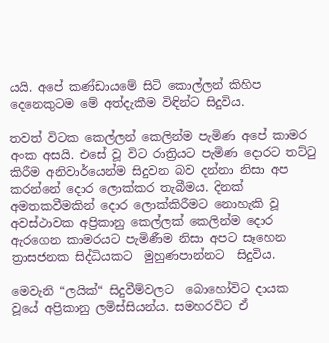යයි. අපේ කණ්ඩායමේ සිටි කොල්ලන් කිහිප දෙනෙකුටම මේ අත්දැකීම විඳින්ට සිදුවිය.

තවත් විටක කෙල්ලන් කෙලින්ම පැමිණ අපේ කාමර අංක අසයි. එසේ වූ විට රාත්‍රියට පැමිණ දොරට තට්ටු කිරීම අනිවාර්යෙන්ම සිදුවන බව දන්නා නිසා අප  කරන්නේ දොර ලොක්කර තැබීමය. දිනක් අමතකවීමකින් දොර ලොක්කිරීමට නොහැකි වූ අවස්ථාවක අප්‍රිකානු කෙල්ලක් කෙලින්ම දොර ඇරගෙන කාමරයට පැමිණීම නිසා අපට සෑ‍හෙන ත්‍රාසජනක සිද්ධියකට  මුහුණපාන්නට  සිදුවිය.

මෙවැනි “ලයික්“ සිදුවීම්වලට  බොහෝවිට දායක වූයේ අප්‍රිකානු ලමිස්සියන්ය. සමහරවිට ඒ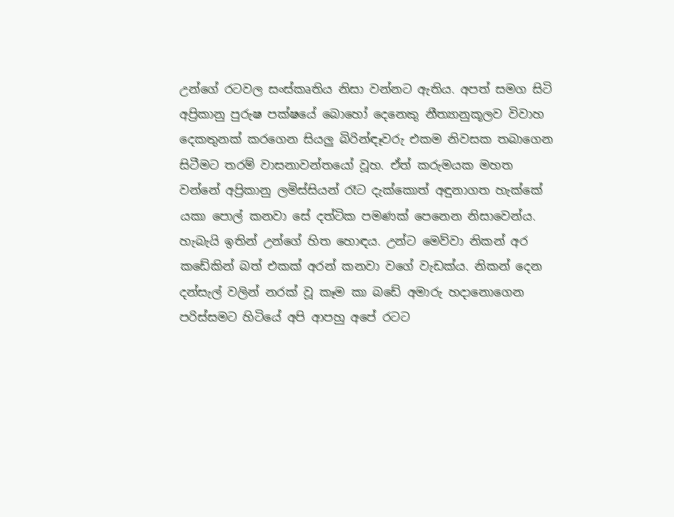උන්ගේ රටවල සංස්කෘතිය නිසා වන්නට ඇතිය. අපත් සමග සිටි අප්‍රිකානු පුරුෂ පක්ෂයේ බොහෝ දෙනෙකු නීත්‍යානුකූලව විවාහ දෙකතුනක් කරගෙන සියලු බිරින්ඳෑවරු එකම නිවසක තබාගෙන සිටීමට තරම් වාසනාවන්තයෝ වූහ. ඒත් කරුමයක මහත  වන්නේ අප්‍රිකානු ලමිස්සියන් රෑට දැක්කොත් අඳුනාගත හැක්කේ  යකා පොල් කනවා සේ දත්ටික පමණක් පෙනෙන නිසාවෙන්ය. හැබැයි ඉතින් උන්ගේ හිත හොඳය. උන්ට මෙව්වා නිකන් අර කඩේකින් බත් එකක් අරන් කනවා වගේ වැඩක්ය. නිකන් දෙන දන්සැල් වලින් නරක් වූ කෑම කා බඩේ අමාරු හදානොගෙන පරිස්සමට හිටියේ අපි ආපහු අපේ රටට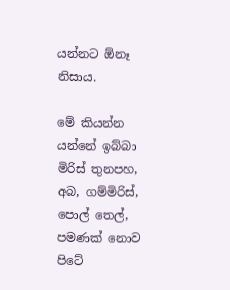යන්නට ඕනෑ නිසාය.

මේ කියන්න යන්නේ ඉබ්බා මිරිස් තුනපහ, අබ, ගම්මිරිස්, පොල් තෙල්, පමණක් නොව පිටේ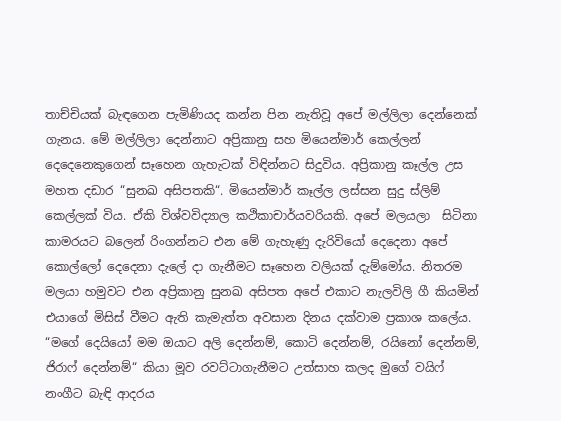තාච්චියක් බැඳගෙන පැමිණියද කන්න පින නැතිවූ අපේ මල්ලිලා දෙන්නෙක් ගැනය. මේ මල්ලිලා දෙන්නාට අප්‍රිකානු සහ මියෙන්මාර් කෙල්ලන් දෙදෙනෙකුගෙන් සෑහෙන ගැහැටක් විඳින්නට සිදුවිය. අප්‍රිකානු කෑල්ල උස මහත දඩාර “සුනඛ අසිපතකි“. මියෙන්මාර් කෑල්ල ලස්සන සුදු ස්ලිම් කෙල්ලක් විය. ඒකි විශ්වවිද්‍යාල කථිකාචාර්යවරියකි. අපේ මලයලා  සිටිනා කාමරයට බලෙන් රිංගන්නට එන මේ ගැහැණු දැරිවියෝ දෙදෙනා අපේ කොල්ලෝ දෙදෙනා දැලේ දා ගැනීමට සෑහෙන වලියක් දැම්මෝය. නිතරම මලයා හමුවට එන අප්‍රිකානු සුනඛ අසිපත අපේ එකාට නැලවිලි ගී කියමින් එයාගේ මිසිස් වීමට ඇති කැමැත්ත අවසාන දිනය දක්වාම ප්‍රකාශ කලේය. “මගේ දෙයියෝ මම ඔයාට අලි දෙන්නම්, කොටි දෙන්නම්, රයිනෝ දෙන්නම්, ජිරාෆ් දෙන්නම්“ කියා මූව රවට්ටාගැනීමට උත්සාහ කලද මුගේ වයිෆ් නංගීට බැඳි ආදරය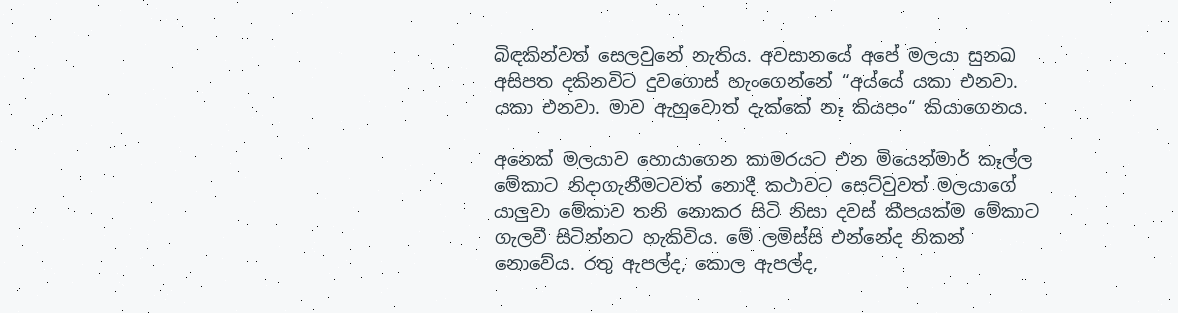බිඳකින්වත් සෙලවුනේ නැතිය. අවසානයේ අපේ මලයා සුනඛ අසිපත දකිනවිට දුවගොස් හැංගෙන්නේ “අය්යේ යකා එනවා. යකා එනවා. මාව ඇහුවොත් දැක්කේ නෑ කියපං“ කියාගෙනය.

අනෙක් මලයාව හොයාගෙන කාමරයට එන මියෙන්මාර් කෑල්ල මේකාට නිදාගැනීමටවත් නොදී කථාවට සෙට්වුවත් මලයාගේ යාලුවා මේකාව තනි නොකර සිටි නිසා දවස් කීපයක්ම මේකාට ගැලවී සිටින්නට හැකිවිය. මේ ලමිස්සි එන්නේද නිකන් නොවේය. රතු ඇපල්ද, කොල ඇපල්ද,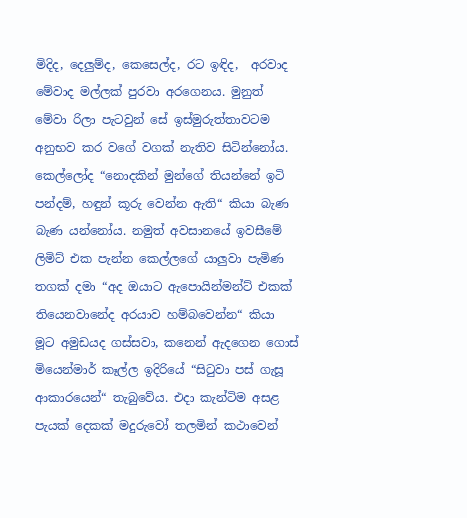මිදිද, දෙලුම්ද, කෙසෙල්ද, රට ඉඳිද,  අරවාද මේවාද මල්ලක් පුරවා අරගෙනය. මුනුත් මේවා රිලා පැටවුන් සේ ඉස්මුරුත්තාවටම අනුභව කර වගේ වගක් නැතිව සිටින්නෝය. කෙල්ලෝද “නොදකින් මුන්ගේ තියන්නේ ඉටි පන්දම්, හඳුන් කූරු වෙන්න ඇති“ කියා බැණ බැණ යන්නෝය. නමුත් අවසානයේ ඉවසීමේ ලිමිට් එක පැන්න කෙල්ලගේ යාලුවා පැමිණ තගක් දමා “අද ඔයාට ඇපොයින්මන්ට් එකක් තියෙනවානේද අරයාව හම්බවෙන්න“ කියා මූට අමුඩයද ගස්සවා, කනෙන් ඇදගෙන ගොස් මියෙන්මාර් කෑල්ල ඉදිරියේ “සිටුවා පස් ගැසූ ආකාරයෙන්“ තැබුවේය. එදා කැන්ටිම අසළ පැයක් දෙකක් මදුරුවෝ තලමින් කථාවෙන්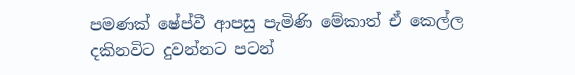පමණක් ෂේප්වී ආපසු පැමිණි මේකාත් ඒ කෙල්ල දකිනවිට දුවන්නට පටන්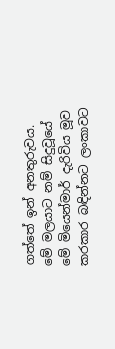ගත්තේ ඉන් අනතුරුවය. මේ මලයාට නම් සිදුවූයේ මේ මියෙන්මාර් දැරිවිය මූව කරකාර බඳින්නට ලංකාවට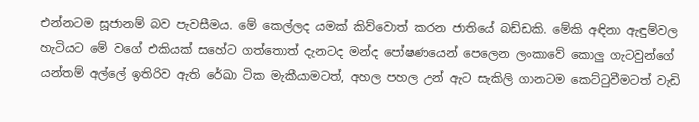එන්නටම සූජානම් බව පැවසීමය. මේ කෙල්ලද යමක් කිව්වොත් කරන ජාතියේ බඩ්ඩකි. මේකි අඳිනා ඇඳුම්වල හැටියට මේ වගේ එකියක් සහේට ගත්තොත් දැනටද මන්ද පෝෂණයෙන් පෙලෙන ලංකාවේ කොලු ගැටවුන්ගේ යන්තම් අල්ලේ ඉතිරිව ඇති රේඛා ටික මැකීයාමටත්, අහල පහල උන් ඇට සැකිලි ගානටම කෙට්ටුවීමටත් වැඩි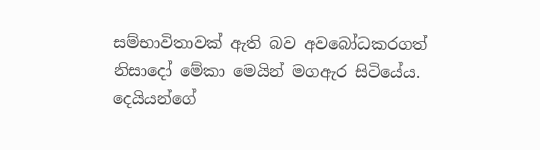සම්භාවිතාවක් ඇති බව අවබෝධකරගත් නිසාදෝ මේකා මෙයින් මගඇර සිටියේය. දෙයියන්ගේ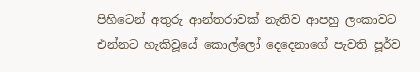පිහිටෙන් අතුරු ආන්තරාවක් නැතිව ආපහු ලංකාවට එන්නට හැකිවූයේ කොල්ලෝ දෙදෙනාගේ පැවති පූර්ව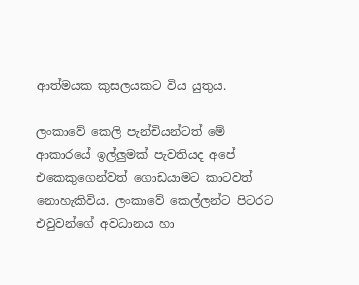ආත්මයක කුසලයකට විය යුතුය.

ලංකාවේ කෙලි පැන්චියන්ටත් මේ ආකාරයේ ඉල්ලුමක් පැවතියද අපේ එකෙකුගෙන්වත් ගොඩයාමට කාටවත් නොහැකිවිය. ලංකාවේ කෙල්ලන්ට පිටරට එවුවන්ගේ අවධානය හා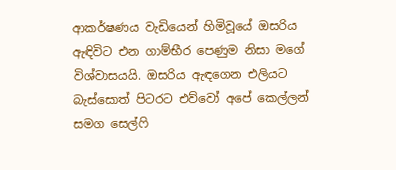ආකර්ෂණය වැඩියෙන් හිමිවූයේ ඔසරිය ඇඳිවිට එන ගාම්භීර පෙණුම නිසා මගේ විශ්වාසයයි. ඔසරිය ඇඳගෙන එලියට බැස්සොත් පිටරට එව්වෝ අපේ කෙල්ලන් සමග සෙල්ෆි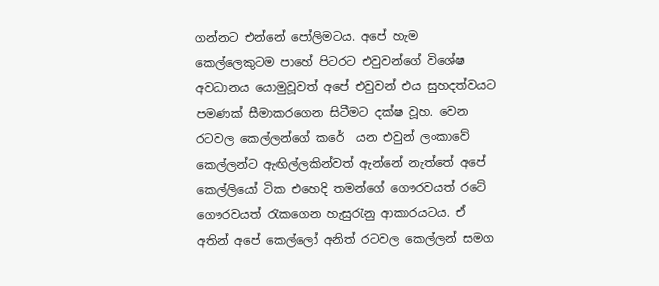ගන්නට එන්නේ පෝලිමටය. අපේ හැම කෙල්ලෙකුටම පාහේ පිටරට එවුවන්ගේ විශේෂ අවධානය යොමුවූවත් අපේ එවුවන් එය සුහදත්වයට පමණක් සීමාකරගෙන සිටීමට දක්ෂ වූහ. වෙන රටවල කෙල්ලන්ගේ කරේ  යන එවුන් ලංකාවේ කෙල්ලන්ට ඇඟිල්ලකින්වත් ඇන්නේ නැත්තේ අපේ කෙල්ලියෝ ටික එහෙදි තමන්ගේ ගෞරවයත් රටේ ගෞරවයත් රැකගෙන හැසුරැනු ආකාරයටය. ඒ අතින් අපේ කෙල්ලෝ අනිත් රටවල කෙල්ලන් සමග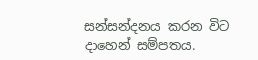සන්සන්දනය කරන විට දාහෙන් සම්පතය.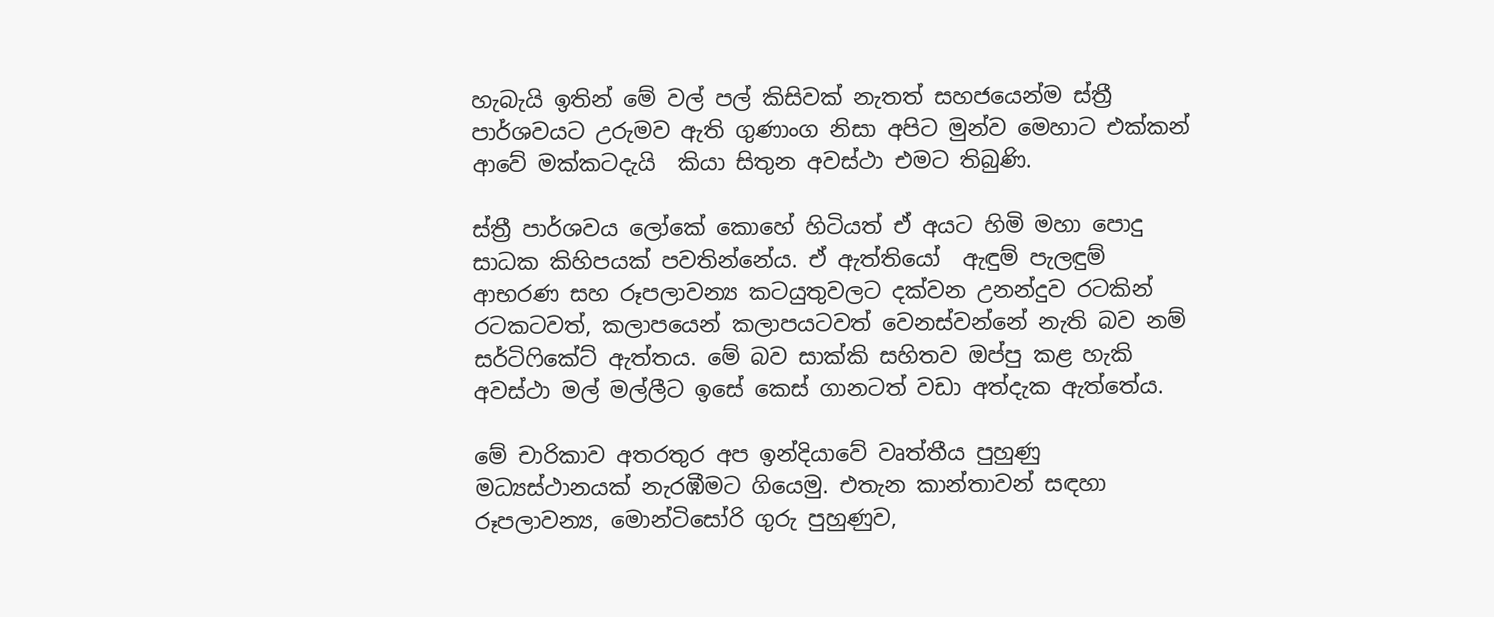හැබැයි ඉතින් මේ වල් පල් කිසිවක් නැතත් සහජයෙන්ම ස්ත්‍රී පාර්ශවයට උරුමව ඇති ගුණාංග නිසා අපිට මුන්ව මෙහාට එක්කන් ආවේ මක්කටදැයි  කියා සිතුන අවස්ථා එමට තිබුණි.

ස්ත්‍රී පාර්ශවය ලෝකේ කොහේ හිටියත් ඒ අයට හිමි මහා පොදු සාධක කිහිපයක් පවතින්නේය. ඒ ඇත්තියෝ  ඇඳුම් පැලඳුම් ආභරණ සහ රූපලාවන්‍ය කටයුතුවලට දක්වන උනන්දුව රටකින් රටකටවත්, කලාපයෙන් කලාපයටවත් වෙනස්වන්නේ නැති බව නම් සර්ටිෆිකේට් ඇත්තය. මේ බව සාක්කි සහිතව ඔප්පු කළ හැකි අවස්ථා මල් මල්ලීට ඉසේ කෙස් ගානටත් වඩා අත්දැක ඇත්තේය.

මේ චාරිකාව අතරතුර අප ඉන්දියාවේ වෘත්තීය පුහුණු මධ්‍යස්ථානයක් නැරඹීමට ගියෙමු. එතැන කාන්තාවන් සඳහා රූපලාවන්‍ය, මොන්ටිසෝරි ගුරු පුහුණුව,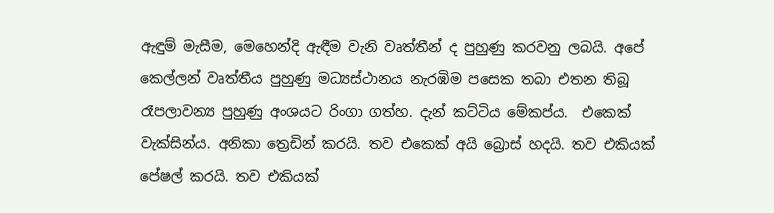ඇඳුම් මැසීම, මෙහෙන්දි ඇඳීම වැනි වෘත්තීන් ද පුහුණු කරවනු ලබයි. අපේ කෙල්ලන් වෘත්තීය පුහුණු මධ්‍යස්ථානය නැරඹිම පසෙක තබා එතන තිබූ රෑපලාවන්‍ය පුහුණු අංශයට රිංගා ගත්හ. දැන් කට්ටිය මේකප්ය.  එකෙක් වැක්සින්ය. අනිකා ත්‍රෙඩින් කරයි. තව එකෙක් අයි බ්‍රොස් හදයි. තව එකියක් පේෂල් කරයි. තව එකියක්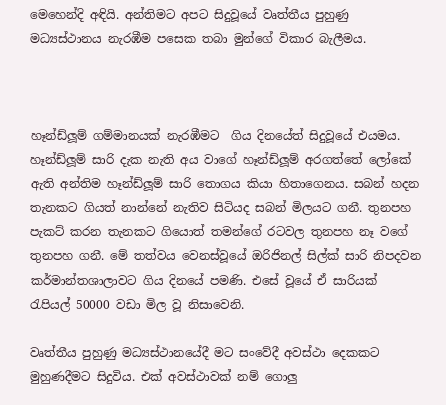මෙහෙන්දි අඳියි. අන්තිමට අපට සිදුවූයේ වෘත්තීය පුහුණු මධ්‍යස්ථානය නැරඹීම පසෙක තබා මුන්ගේ විකාර බැලීමය.



හෑන්ඩ්ලූම් ගම්මානයක් නැරඹීමට  ගිය දිනයේත් සිදුවූයේ එයමය. හෑන්ඩ්ලූම් සාරි දැක නැති අය වාගේ හෑන්ඩ්ලූම් අරගත්තේ ලෝකේ ඇති අන්තිම හෑන්ඩ්ලූම් සාරි තොගය කියා හිතාගෙනය. සබන් හදන තැනකට ගියත් නාන්නේ නැතිව සිටියද සබන් මිලයට ගනී. තුනපහ පැකට් කරන තැනකට ගියොත් තමන්ගේ රටවල තුනපහ නෑ වගේ තුනපහ ගනී. මේ තත්වය වෙනස්වූයේ ඔරිජිනල් සිල්ක් සාරි නිපදවන කර්මාන්තශාලාවට ගිය දිනයේ පමණි. එසේ වූයේ ඒ සාරියක් රැපියල් 50000 වඩා මිල වූ නිසාවෙනි.

වෘත්තීය පුහුණු මධ්‍යස්ථානයේදී මට සංවේදී අවස්ථා දෙකකට මුහුණදීමට සිදුවිය. එක් අවස්ථාවක් නම් ගොලු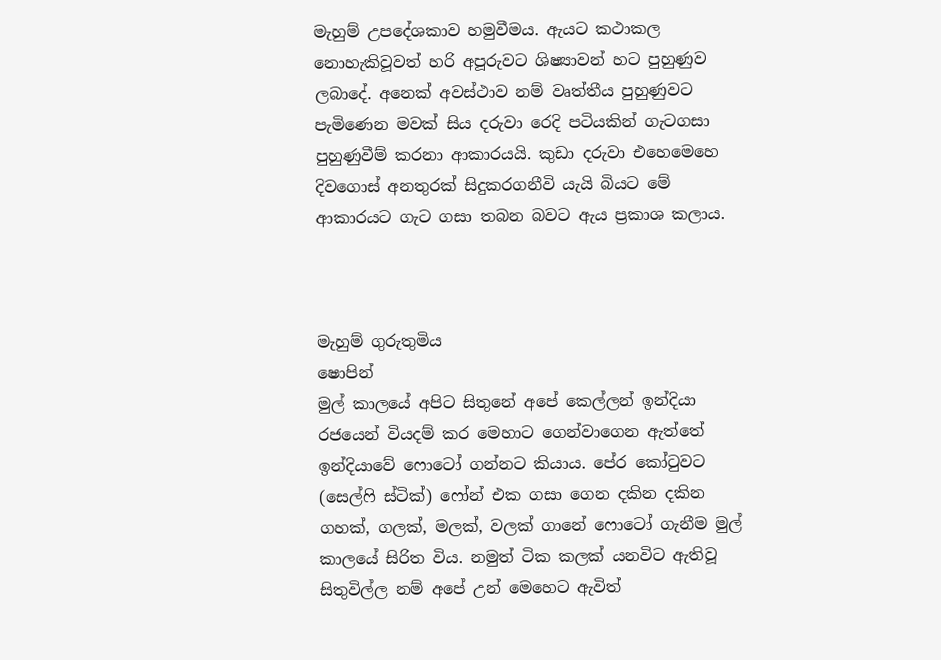මැහුම් උපදේශකාව හමුවීමය. ඇයට කථාකල නොහැකිවූවත් හරි අපූරුවට ශිෂ්‍යාවන් හට පුහුණුව ලබාදේ. අනෙක් අවස්ථාව නම් වෘත්තීය පුහුණුවට පැමිණෙන මවක් සිය දරුවා රෙදි පටියකින් ගැටගසා පුහුණුවීම් කරනා ආකාරයයි. කුඩා දරුවා එහෙමෙහෙ දිවගොස් අනතුරක් සිදුකරගනීවි යැයි බියට මේ ආකාරයට ගැට ගසා තබන බවට ඇය ප්‍රකාශ කලාය.



මැහුම් ගුරුතුමිය
ෂොපින්
මුල් කාලයේ අපිට සිතුනේ අපේ කෙල්ලන් ඉන්දියා රජයෙන් වියදම් කර මෙහාට ගෙන්වාගෙන ඇත්තේ ඉන්දියාවේ ෆොටෝ ගන්නට කියාය. පේර කෝටුවට (සෙල්ෆි ස්ටික්) ෆෝන් එක ගසා ගෙන දකින දකින ගහක්, ගලක්, මලක්, වලක් ගානේ ෆොටෝ ගැනීම මුල් කාලයේ සිරිත විය. නමුත් ටික කලක් යනවිට ඇතිවූ සිතුවිල්ල නම් අපේ උන් මෙහෙට ඇවිත්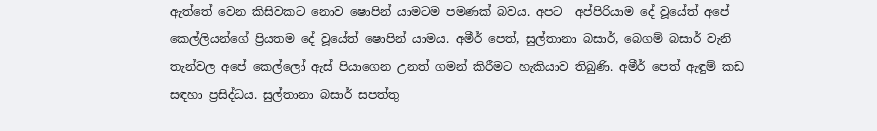ඇත්තේ වෙන කිසිවකට නොව ෂොපින් යාමටම පමණක් බවය. අපට  අප්පිරියාම දේ වූයේත් අපේ කෙල්ලියන්ගේ ප්‍රියතම දේ වූයේත් ෂොපින් යාමය. අමීර් පෙත්, සුල්තානා බසාර්, බෙගම් බසාර් වැනි තැන්වල අපේ කෙල්ලෝ ඇස් පියාගෙන උනත් ගමන් කිරීමට හැකියාව තිබුණි. අමීර් පෙත් ඇඳුම් කඩ සඳහා ප්‍රසිද්ධය. සුල්තානා බසාර් සපත්තු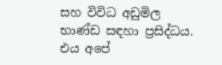සහ විවිධ අඩුමිල භාණ්ඩ සඳහා ප්‍රසිද්ධය. එය අපේ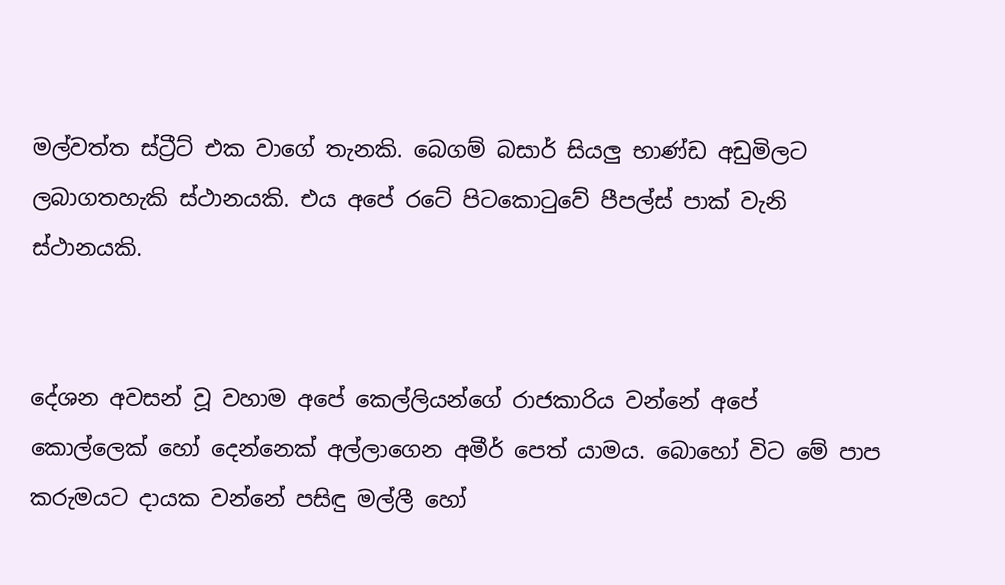මල්වත්ත ස්ට්‍රීට් එක වාගේ තැනකි. බෙගම් බසාර් සියලු භාණ්ඩ අඩුමිලට ලබාගතහැකි ස්ථානයකි. එය අපේ රටේ පිටකොටුවේ පීපල්ස් පාක් වැනි ස්ථානයකි.


දේශන අවසන් වූ වහාම අපේ කෙල්ලියන්ගේ රාජකාරිය වන්නේ අපේ කොල්ලෙක් හෝ දෙන්නෙක් අල්ලාගෙන අමීර් පෙත් යාමය. බොහෝ විට මේ පාප කරුමයට දායක වන්නේ පසිඳු මල්ලී හෝ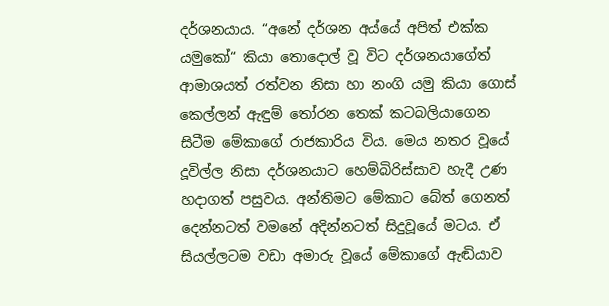දර්ශනයාය. “අනේ දර්ශන අය්යේ අපිත් එක්ක යමුකෝ“ කියා තොදොල් වූ විට දර්ශනයාගේත් ආමාශයත් රත්වන නිසා හා නංගි යමු කියා ගොස් කෙල්ලන් ඇඳුම් තෝරන තෙක් කටබලියාගෙන සිටීම මේකාගේ රාජකාරිය විය. මෙය නතර වූයේ දූවිල්ල නිසා දර්ශනයාට හෙම්බිරිස්සාව හැදී උණ හදාගත් පසුවය. අන්තිමට මේකාට බේත් ගෙනත් දෙන්නටත් වමනේ අදින්නටත් සිදුවූයේ මටය. ඒ සියල්ලටම වඩා අමාරු වූයේ මේකාගේ ඇඬියාව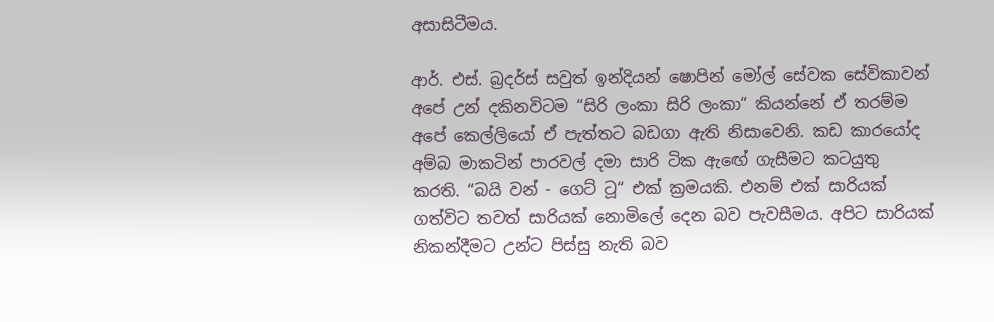අසාසිටීමය.

ආර්. එස්. බ්‍රදර්ස් සවුත් ඉන්දියන් ෂොපින් මෝල් සේවක සේවිකාවන් අපේ උන් දකිනවිටම “සිරි ලංකා සිරි ලංකා“ කියන්නේ ඒ තරම්ම අපේ කෙල්ලියෝ ඒ පැත්තට බඩගා ඇති නිසාවෙනි. කඩ කාරයෝද අම්බ මාකටින් පාරවල් දමා සාරි ටික ඇඟේ ගැසීමට කටයුතු කරති. “බයි වන් - ගෙට් ටූ“ එක් ක්‍රමයකි. එනම් එක් සාරියක් ගත්විට තවත් සාරියක් නොමිලේ දෙන බව පැවසීමය. අපිට සාරියක් නිකන්දීමට උන්ට පිස්සු නැති බව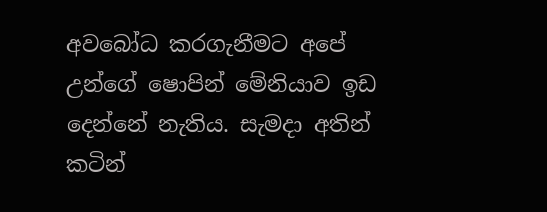අවබෝධ කරගැනීමට අපේ උන්ගේ ෂොපින් මේනියාව ඉඩ දෙන්නේ නැතිය. සැමදා අතින් කටින්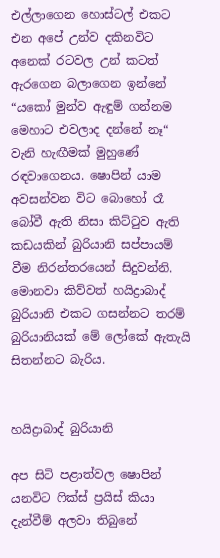එල්ලාගෙන හොස්ටල් එකට එන අපේ උන්ව දකිනවිට අනෙක් රටවල උන් කටත් ඇරගෙන බලාගෙන ඉන්නේ “යකෝ මුන්ව ඇඳුම් ගන්නම මෙහාට එවලාද දන්නේ නෑ“ වැනි හැඟීමක් මුහුණේ රඳවාගෙනය. ෂොපින් යාම අවසන්වන විට බොහෝ රෑ බෝවී ඇති නිසා කිට්ටුව ඇති කඩයකින් බුරියානි සප්පායම් වීම නිරන්තරයෙන් සිදුවන්නි.  මොනවා කිව්වත් හයිද්‍රාබාද් බුරියානි එකට ගසන්නට තරම් බුරියානියක් මේ ලෝකේ ඇතැයි සිතන්නට බැරිය.


හයිද්‍රාබාද් බුරියානි

අප සිටි පළාත්වල ෂොපින් යනවිට ෆික්ස් ප්‍රයිස් කියා දැන්වීම් අලවා තිබුනේ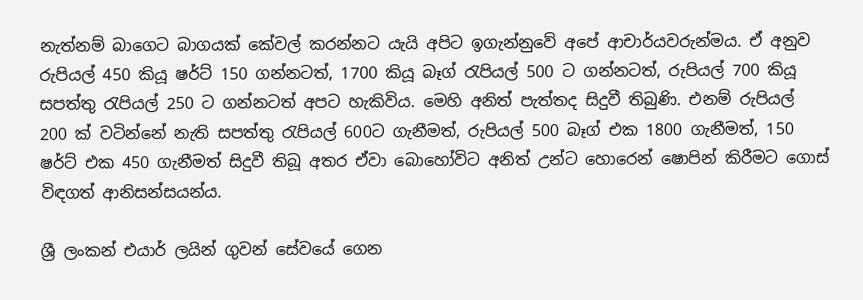නැත්නම් බාගෙට බාගයක් කේවල් කරන්නට යැයි අපිට ඉගැන්නුවේ අපේ ආචාර්යවරුන්මය. ඒ අනුව රුපියල් 450 කියූ ෂර්ට් 150 ගන්නටත්, 1700 කියූ බෑග් රැපියල් 500 ට ගන්නටත්, රුපියල් 700 කියූ සපත්තු රැපියල් 250 ට ගන්නටත් අපට හැකිවිය. මෙහි අනිත් පැත්තද සිදුවී තිබුණි. එනම් රුපියල් 200 ක් වටින්නේ නැති සපත්තු රැපියල් 600ට ගැනීමත්, රුපියල් 500 බෑග් එක 1800 ගැනීමත්, 150 ෂර්ට් එක 450 ගැනීමත් සිදුවී තිබූ අතර ඒවා බොහෝවිට අනිත් උන්ට හොරෙන් ෂොපින් කිරීමට ගොස් විඳගත් ආනිසන්සයන්ය.

ශ්‍රී ලංකන් එයාර් ලයින් ගුවන් සේවයේ ගෙන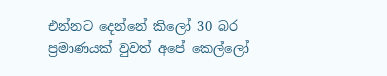එන්නට දෙන්නේ කිලෝ 30 බර ප්‍රමාණයක් වුවත් අපේ කෙල්ලෝ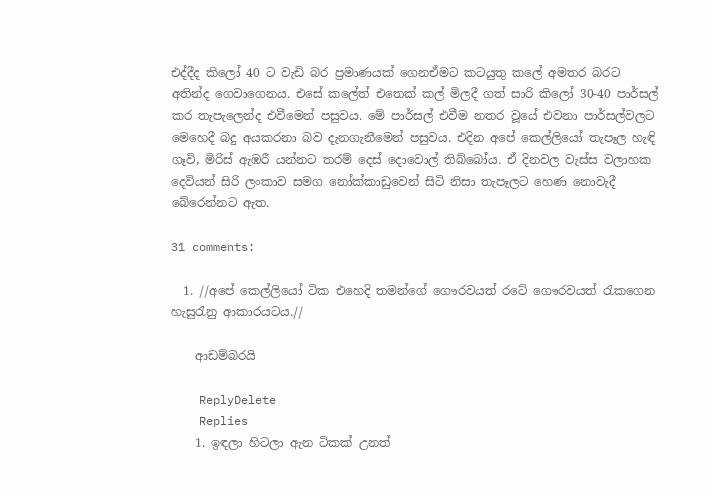එද්දීද කිලෝ 40 ට වැඩි බර ප්‍රමාණයක් ගෙනඒමට කටයුතු කලේ අමතර බරට අතින්ද ගෙවාගෙනය. එසේ කලේත් එතෙක් කල් මිලදී ගත් සාරි කිලෝ 30-40 පාර්සල් කර තැපැලෙන්ද එවීමෙන් පසුවය. මේ පාර්සල් එවීම නතර වූයේ එවනා පාර්සල්වලට මෙහෙදී බදු අයකරනා බව දැනගැනීමෙන් පසුවය. එදින අපේ කෙල්ලියෝ තැපෑල හැඳි ගෑවි, මිරිස් ඇඹරී යන්නට තරම් දෙස් දොවොල් තිබ්බෝය. ඒ දිනවල වැස්ස වලාහක දෙවියන් සිරි ලංකාව සමග නෝක්කාඩුවෙන් සිටි නිසා තැපෑලට හෙණ නොවැදී බේරෙන්නට ඇත.

31 comments:

  1. //අපේ කෙල්ලියෝ ටික එහෙදි තමන්ගේ ගෞරවයත් රටේ ගෞරවයත් රැකගෙන හැසුරැනු ආකාරයටය.//

    ආඩම්බරයි

    ReplyDelete
    Replies
    1. ඉඳලා හිටලා ඇන ටිකක් උනත්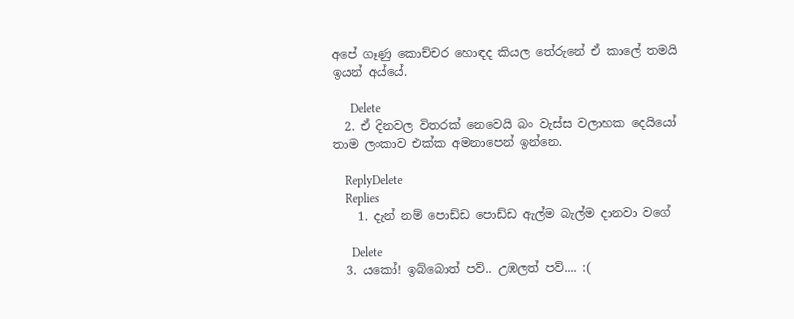අපේ ගෑණු කොච්චර හොඳද කියල තේරුනේ ඒ කාලේ තමයි ඉයන් අය්යේ.

      Delete
  2. ඒ දිනවල විතරක් නෙවෙයි බං වැස්ස වලාහක දෙයියෝ තාම ලංකාව එක්ක අමනාපෙන් ඉන්නෙ.

    ReplyDelete
    Replies
    1. දැන් නම් පොඩ්ඩ පොඩ්ඩ ඇල්ම බැල්ම දානවා වගේ

      Delete
  3. යකෝ! ඉබ්බොත් පව්.. උඹලත් පව්.... :(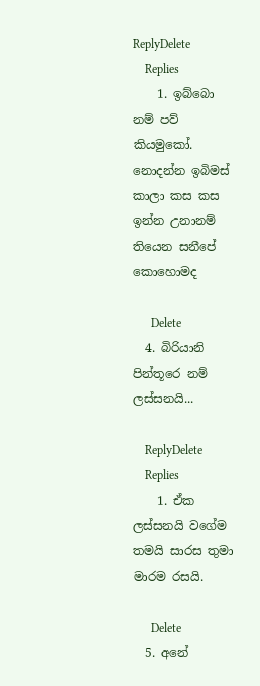ReplyDelete
    Replies
    1. ඉබ්බො නම් පව් කියමුකෝ. නොදන්න ඉබිමස් කාලා කස කස ඉන්න උනානම් තියෙන සනීපේ කොහොමද

      Delete
  4. බිරියානි පින්තූරෙ නම් ලස්සනයි...

    ReplyDelete
    Replies
    1. ඒක ලස්සනයි වගේම තමයි සාරස තුමා මාරම රසයි.

      Delete
  5. අනේ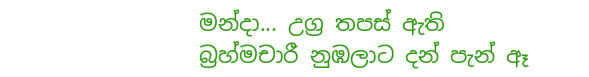මන්දා... උග්‍ර තපස් ඇති බ්‍රහ්මචාරී නුඹලාට දන් පැන් ඈ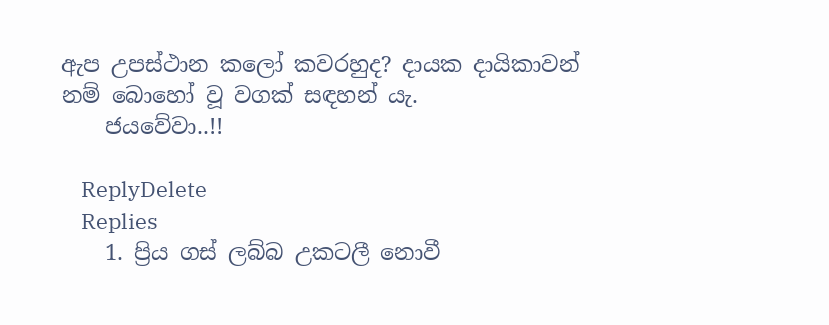ඇප උපස්ථාන කලෝ කවරහුද? දායක දායිකාවන් නම් බොහෝ වූ වගක් සඳහන් යැ.
    ජයවේවා..!!

    ReplyDelete
    Replies
    1. ප්‍රිය ගස් ලබ්බ උකටලී නොවී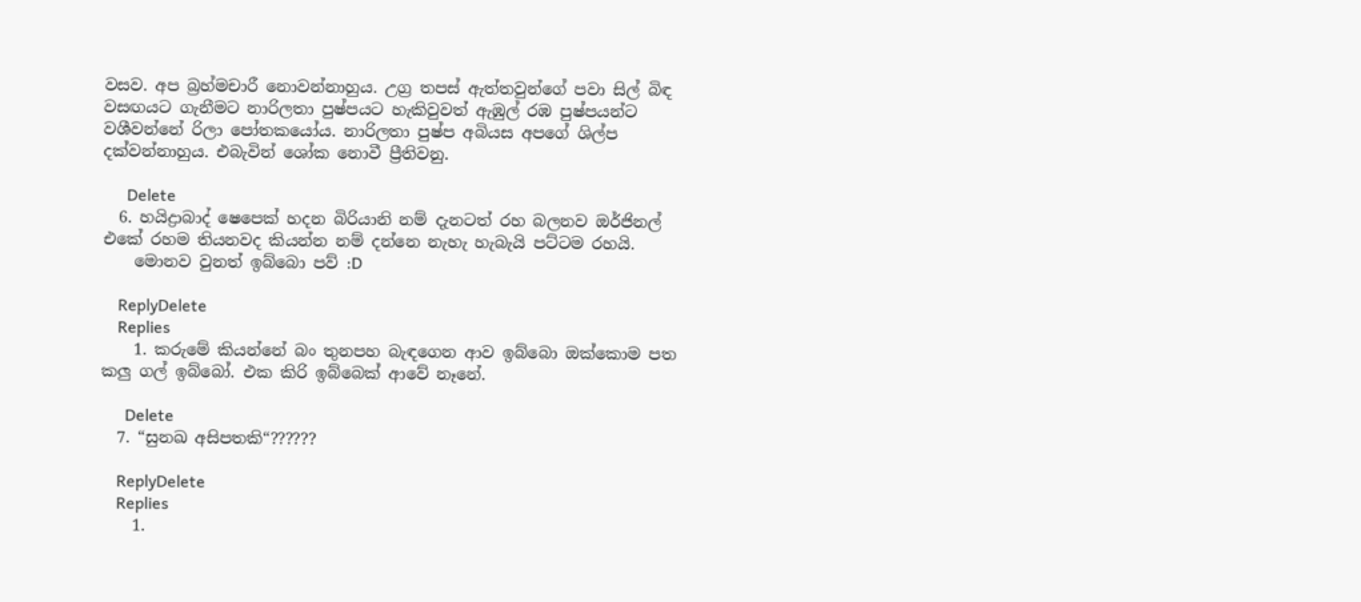වසව. අප බ්‍රහ්මචාරී නොවන්නාහුය. උග්‍ර තපස් ඇත්තවුන්ගේ පවා සිල් බිඳ වසඟයට ගැනීමට නාරිලතා පුෂ්පයට හැකිවුවත් ඇඹුල් රඹ පුෂ්පයන්ට වශීවන්නේ රිලා පෝතකයෝය. නාරිලතා පුෂ්ප අබියස අපගේ ශිල්ප දක්වන්නාහුය. එබැවින් ශෝක නොවී ප්‍රීතිවනු.

      Delete
  6. හයිද්‍රාබාද් ෂෙපෙක් හදන බිරියානි නම් දැනටත් රහ බලනව ඔර්ජිනල් එකේ රහම තියනවද කියන්න නම් දන්නෙ නැහැ හැබැයි පට්ටම රහයි.
    මොනව වුනත් ඉබ්බො පව් :D

    ReplyDelete
    Replies
    1. කරුමේ කියන්නේ බං තුනපහ බැඳගෙන ආව ඉබ්බො ඔක්කොම පත කලු ගල් ඉබ්බෝ. එක කිරි ඉබ්බෙක් ආවේ නෑනේ.

      Delete
  7. “සුනඛ අසිපතකි“??????

    ReplyDelete
    Replies
    1.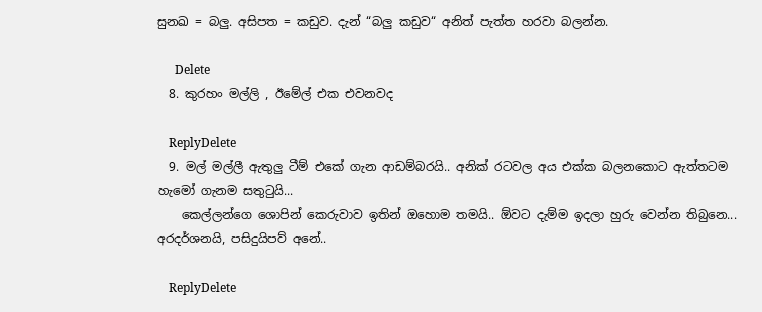සුනඛ = බලු. අසිපත = කඩුව. දැන් “බලු කඩුව“ අනිත් පැත්ත හරවා බලන්න.

      Delete
  8. කුරහං මල්ලි , ඊමේල් එක එවනවද

    ReplyDelete
  9. මල් මල්ලී ඇතුලු ටීම් එකේ ගැන ආඩම්බරයි.. අනික් රටවල අය එක්ක බලනකොට ඇත්තටම හැමෝ ගැනම සතුටුයි...
    කෙල්ලන්ගෙ ශොපින් කෙරුවාව ඉතින් ඔහොම තමයි.. ඕවට දැම්ම ඉදලා හුරු වෙන්න තිබුනෙ... අරදර්ශනයි, පසිදුයිපව් අනේ..

    ReplyDelete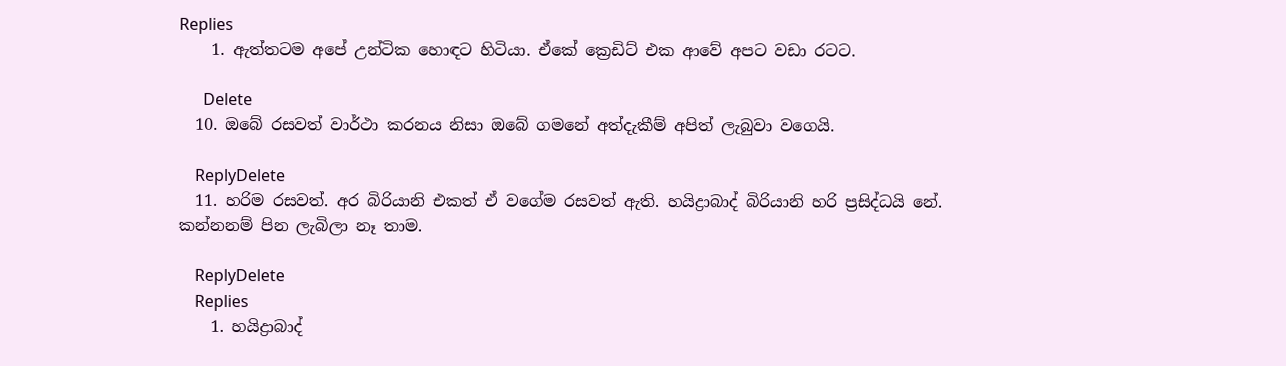Replies
    1. ඇත්තටම අපේ උන්ටික හොඳට හිටියා. ඒකේ ක්‍රෙඩිට් එක ආවේ අපට වඩා රටට.

      Delete
  10. ඔබේ රසවත් වාර්ථා කරනය නිසා ඔබේ ගමනේ අත්දැකීම් අපිත් ලැබුවා වගෙයි.

    ReplyDelete
  11. හරිම රසවත්. අර බිරියානි එකත් ඒ වගේම රසවත් ඇති. හයිද්‍රාබාද් බිරියානි හරි ප්‍රසිද්ධයි නේ. කන්නනම් පින ලැබිලා නෑ තාම.

    ReplyDelete
    Replies
    1. හයිද්‍රාබාද්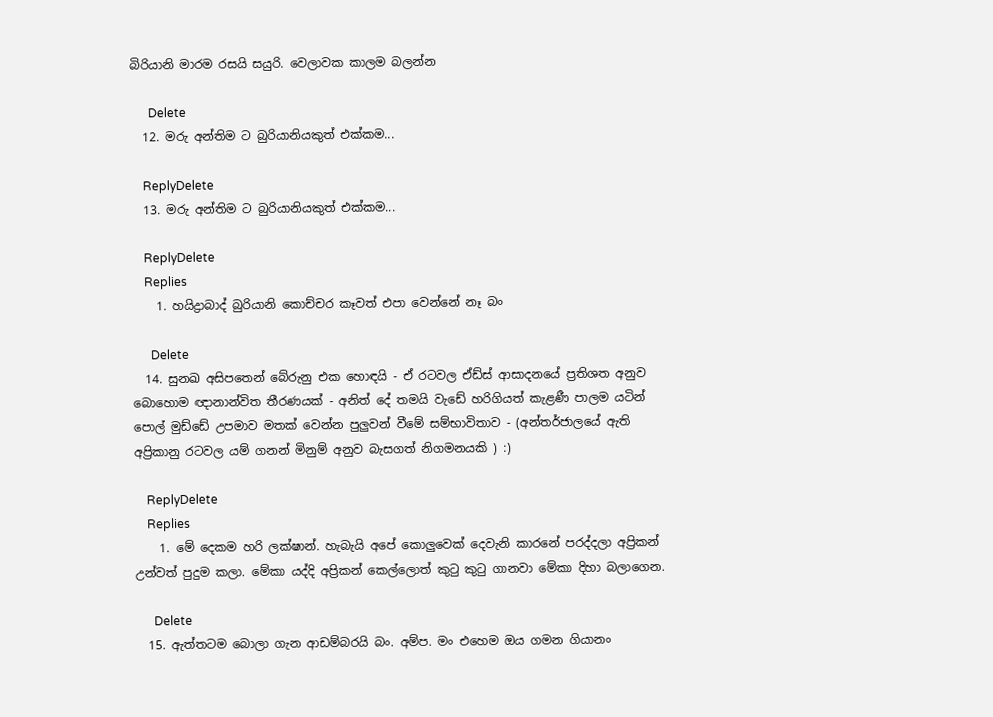බිරියානි මාරම රසයි සයුරි. වෙලාවක කාලම බලන්න

      Delete
  12. මරු අන්තිම ට බුරියානියකුත් එක්කම...

    ReplyDelete
  13. මරු අන්තිම ට බුරියානියකුත් එක්කම...

    ReplyDelete
    Replies
    1. හයිද්‍රාබාද් බුරියානි කොච්චර කෑවත් එපා වෙන්නේ නෑ බං

      Delete
  14. සුනඛ අසිපතෙන් බේරුනු එක හොඳයි - ඒ රටවල ඒඩ්ස් ආසාදනයේ ප්‍රතිශත අනුව බො‍හොම ඥානාන්විත තීරණයක් - අනිත් දේ තමයි වැඩේ හරිගියත් කැළණී පාලම යටින් පොල් මුඩ්ඩේ උපමාව මතක් වෙන්න පුලුවන් වීමේ සම්භාවිතාව - (අන්තර්ජාලයේ ඇති අප්‍රිකානු රටවල යම් ගනන් මිනුම් අනුව බැසගත් නිගමනයකි ) :)

    ReplyDelete
    Replies
    1. මේ දෙකම හරි ලක්ෂාන්. හැබැයි අපේ කොලුවෙක් දෙවැනි කාරනේ පරද්දලා අප්‍රිකන් උන්වත් පුදුම කලා. මේකා යද්දි අප්‍රිකන් කෙල්ලොත් කුටු කුටු ගානවා මේකා දිහා බලාගෙන.

      Delete
  15. ඇත්තටම බොලා ගැන ආඩම්බරයි බං. අම්ප. මං එහෙම ඔය ගමන ගියානං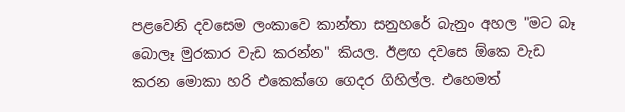පළවෙනි දවසෙම ලංකාවෙ කාන්තා සනුහරේ බැනුං අහල "මට බෑ බොලෑ මුරකාර වැඩ කරන්න" කියල. ඊළඟ දවසෙ ඕකෙ වැඩ කරන මොකා හරි එකෙක්ගෙ ගෙදර ගිහිල්ල. එහෙමත්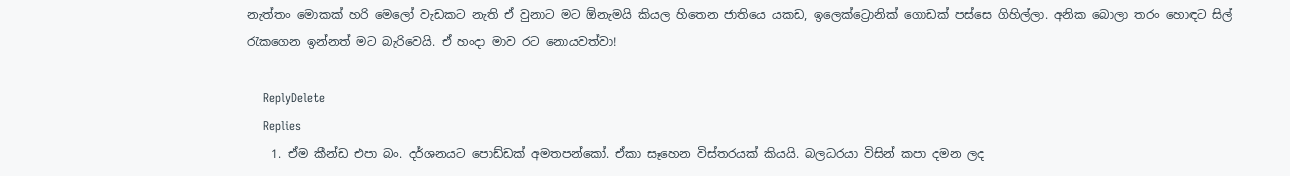නැත්තං මොකක් හරි මෙලෝ වැඩකට නැති ඒ වුනාට මට ඕනැමයි කියල හිතෙන ජාතියෙ යකඩ, ඉලෙක්ට්‍රොනික් ගොඩක් පස්සෙ ගිහිල්ලා. අනික බොලා තරං හොඳට සිල් රැකගෙන ඉන්නත් මට බැරිවෙයි. ඒ හංදා මාව රට නොයවත්වා!

    ReplyDelete
    Replies
    1. ඒම කීන්ඩ එපා බං. දර්ශනයට පොඩ්ඩක් අමතපන්කෝ. ඒකා සෑහෙන විස්තරයක් කියයි. බලධරයා විසින් කපා දමන ලද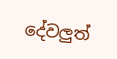දේවලුත්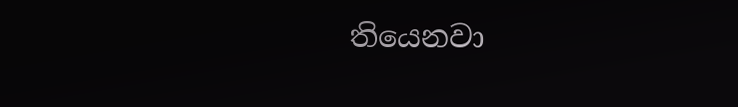තියෙනවා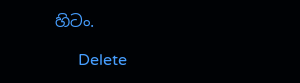හිටං.

      Delete